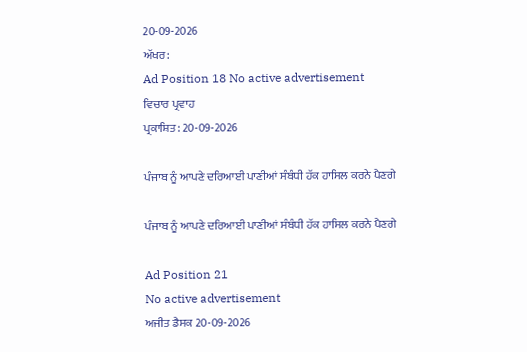20-09-2026
ਅੱਖਰ:
Ad Position 18 No active advertisement
ਵਿਚਾਰ ਪ੍ਰਵਾਹ
ਪ੍ਰਕਾਸ਼ਿਤ: 20-09-2026

ਪੰਜਾਬ ਨੂੰ ਆਪਣੇ ਦਰਿਆਈ ਪਾਣੀਆਂ ਸੰਬੰਧੀ ਹੱਕ ਹਾਸਿਲ ਕਰਨੇ ਪੈਣਗੇ

ਪੰਜਾਬ ਨੂੰ ਆਪਣੇ ਦਰਿਆਈ ਪਾਣੀਆਂ ਸੰਬੰਧੀ ਹੱਕ ਹਾਸਿਲ ਕਰਨੇ ਪੈਣਗੇ

Ad Position 21
No active advertisement
ਅਜੀਤ ਡੈਸਕ 20-09-2026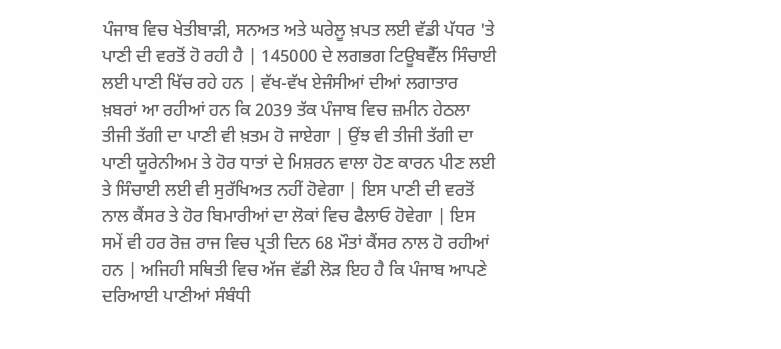ਪੰਜਾਬ ਵਿਚ ਖੇਤੀਬਾੜੀ, ਸਨਅਤ ਅਤੇ ਘਰੇਲੂ ਖ਼ਪਤ ਲਈ ਵੱਡੀ ਪੱਧਰ 'ਤੇ ਪਾਣੀ ਦੀ ਵਰਤੋਂ ਹੋ ਰਹੀ ਹੈ | 145000 ਦੇ ਲਗਭਗ ਟਿਊਬਵੈੱਲ ਸਿੰਚਾਈ ਲਈ ਪਾਣੀ ਖਿੱਚ ਰਹੇ ਹਨ | ਵੱਖ-ਵੱਖ ਏਜੰਸੀਆਂ ਦੀਆਂ ਲਗਾਤਾਰ ਖ਼ਬਰਾਂ ਆ ਰਹੀਆਂ ਹਨ ਕਿ 2039 ਤੱਕ ਪੰਜਾਬ ਵਿਚ ਜ਼ਮੀਨ ਹੇਠਲਾ ਤੀਜੀ ਤੱਗੀ ਦਾ ਪਾਣੀ ਵੀ ਖ਼ਤਮ ਹੋ ਜਾਏਗਾ | ਉਂਝ ਵੀ ਤੀਜੀ ਤੱਗੀ ਦਾ ਪਾਣੀ ਯੂਰੇਨੀਅਮ ਤੇ ਹੋਰ ਧਾਤਾਂ ਦੇ ਮਿਸ਼ਰਨ ਵਾਲਾ ਹੋਣ ਕਾਰਨ ਪੀਣ ਲਈ ਤੇ ਸਿੰਚਾਈ ਲਈ ਵੀ ਸੁਰੱਖਿਅਤ ਨਹੀਂ ਹੋਵੇਗਾ | ਇਸ ਪਾਣੀ ਦੀ ਵਰਤੋਂ ਨਾਲ ਕੈਂਸਰ ਤੇ ਹੋਰ ਬਿਮਾਰੀਆਂ ਦਾ ਲੋਕਾਂ ਵਿਚ ਫੈਲਾਓ ਹੋਵੇਗਾ | ਇਸ ਸਮੇਂ ਵੀ ਹਰ ਰੋਜ਼ ਰਾਜ ਵਿਚ ਪ੍ਰਤੀ ਦਿਨ 68 ਮੌਤਾਂ ਕੈਂਸਰ ਨਾਲ ਹੋ ਰਹੀਆਂ ਹਨ | ਅਜਿਹੀ ਸਥਿਤੀ ਵਿਚ ਅੱਜ ਵੱਡੀ ਲੋੜ ਇਹ ਹੈ ਕਿ ਪੰਜਾਬ ਆਪਣੇ ਦਰਿਆਈ ਪਾਣੀਆਂ ਸੰਬੰਧੀ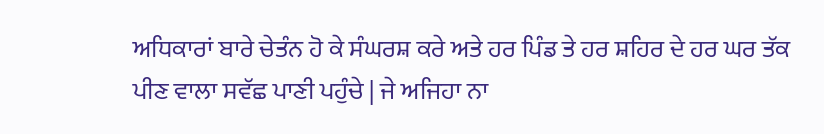ਅਧਿਕਾਰਾਂ ਬਾਰੇ ਚੇਤੰਨ ਹੋ ਕੇ ਸੰਘਰਸ਼ ਕਰੇ ਅਤੇ ਹਰ ਪਿੰਡ ਤੇ ਹਰ ਸ਼ਹਿਰ ਦੇ ਹਰ ਘਰ ਤੱਕ ਪੀਣ ਵਾਲਾ ਸਵੱਛ ਪਾਣੀ ਪਹੁੰਚੇ | ਜੇ ਅਜਿਹਾ ਨਾ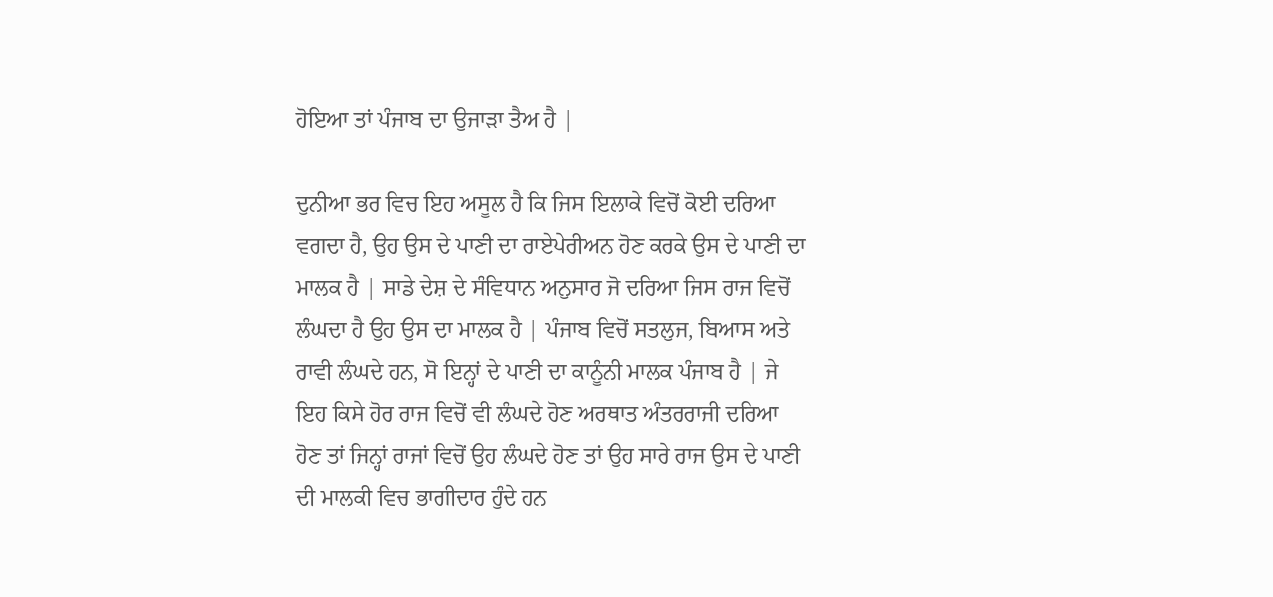ਹੋਇਆ ਤਾਂ ਪੰਜਾਬ ਦਾ ਉਜਾੜਾ ਤੈਅ ਹੈ |

ਦੁਨੀਆ ਭਰ ਵਿਚ ਇਹ ਅਸੂਲ ਹੈ ਕਿ ਜਿਸ ਇਲਾਕੇ ਵਿਚੋਂ ਕੋਈ ਦਰਿਆ ਵਗਦਾ ਹੈ, ਉਹ ਉਸ ਦੇ ਪਾਣੀ ਦਾ ਰਾਏਪੇਰੀਅਨ ਹੋਣ ਕਰਕੇ ਉਸ ਦੇ ਪਾਣੀ ਦਾ ਮਾਲਕ ਹੈ | ਸਾਡੇ ਦੇਸ਼ ਦੇ ਸੰਵਿਧਾਨ ਅਨੁਸਾਰ ਜੋ ਦਰਿਆ ਜਿਸ ਰਾਜ ਵਿਚੋਂ ਲੰਘਦਾ ਹੈ ਉਹ ਉਸ ਦਾ ਮਾਲਕ ਹੈ | ਪੰਜਾਬ ਵਿਚੋਂ ਸਤਲੁਜ, ਬਿਆਸ ਅਤੇ ਰਾਵੀ ਲੰਘਦੇ ਹਨ, ਸੋ ਇਨ੍ਹਾਂ ਦੇ ਪਾਣੀ ਦਾ ਕਾਨੂੰਨੀ ਮਾਲਕ ਪੰਜਾਬ ਹੈ | ਜੇ ਇਹ ਕਿਸੇ ਹੋਰ ਰਾਜ ਵਿਚੋਂ ਵੀ ਲੰਘਦੇ ਹੋਣ ਅਰਥਾਤ ਅੰਤਰਰਾਜੀ ਦਰਿਆ ਹੋਣ ਤਾਂ ਜਿਨ੍ਹਾਂ ਰਾਜਾਂ ਵਿਚੋਂ ਉਹ ਲੰਘਦੇ ਹੋਣ ਤਾਂ ਉਹ ਸਾਰੇ ਰਾਜ ਉਸ ਦੇ ਪਾਣੀ ਦੀ ਮਾਲਕੀ ਵਿਚ ਭਾਗੀਦਾਰ ਹੁੰਦੇ ਹਨ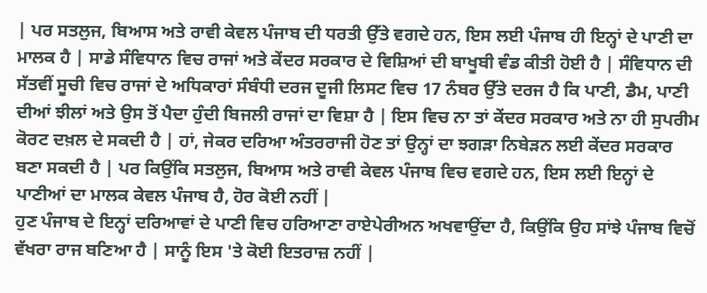| ਪਰ ਸਤਲੁਜ, ਬਿਆਸ ਅਤੇ ਰਾਵੀ ਕੇਵਲ ਪੰਜਾਬ ਦੀ ਧਰਤੀ ਉੱਤੇ ਵਗਦੇ ਹਨ, ਇਸ ਲਈ ਪੰਜਾਬ ਹੀ ਇਨ੍ਹਾਂ ਦੇ ਪਾਣੀ ਦਾ ਮਾਲਕ ਹੈ | ਸਾਡੇ ਸੰਵਿਧਾਨ ਵਿਚ ਰਾਜਾਂ ਅਤੇ ਕੇਂਦਰ ਸਰਕਾਰ ਦੇ ਵਿਸ਼ਿਆਂ ਦੀ ਬਾਖੂਬੀ ਵੰਡ ਕੀਤੀ ਹੋਈ ਹੈ | ਸੰਵਿਧਾਨ ਦੀ ਸੱਤਵੀਂ ਸੂਚੀ ਵਿਚ ਰਾਜਾਂ ਦੇ ਅਧਿਕਾਰਾਂ ਸੰਬੰਧੀ ਦਰਜ ਦੂਜੀ ਲਿਸਟ ਵਿਚ 17 ਨੰਬਰ ਉੱਤੇ ਦਰਜ ਹੈ ਕਿ ਪਾਣੀ, ਡੈਮ, ਪਾਣੀ ਦੀਆਂ ਝੀਲਾਂ ਅਤੇ ਉਸ ਤੋਂ ਪੈਦਾ ਹੁੰਦੀ ਬਿਜਲੀ ਰਾਜਾਂ ਦਾ ਵਿਸ਼ਾ ਹੈ | ਇਸ ਵਿਚ ਨਾ ਤਾਂ ਕੇਂਦਰ ਸਰਕਾਰ ਅਤੇ ਨਾ ਹੀ ਸੁਪਰੀਮ ਕੋਰਟ ਦਖ਼ਲ ਦੇ ਸਕਦੀ ਹੈ | ਹਾਂ, ਜੇਕਰ ਦਰਿਆ ਅੰਤਰਰਾਜੀ ਹੋਣ ਤਾਂ ਉਨ੍ਹਾਂ ਦਾ ਝਗੜਾ ਨਿਬੇੜਨ ਲਈ ਕੇਂਦਰ ਸਰਕਾਰ ਬਣਾ ਸਕਦੀ ਹੈ | ਪਰ ਕਿਉਂਕਿ ਸਤਲੁਜ, ਬਿਆਸ ਅਤੇ ਰਾਵੀ ਕੇਵਲ ਪੰਜਾਬ ਵਿਚ ਵਗਦੇ ਹਨ, ਇਸ ਲਈ ਇਨ੍ਹਾਂ ਦੇ ਪਾਣੀਆਂ ਦਾ ਮਾਲਕ ਕੇਵਲ ਪੰਜਾਬ ਹੈ, ਹੋਰ ਕੋਈ ਨਹੀਂ |
ਹੁਣ ਪੰਜਾਬ ਦੇ ਇਨ੍ਹਾਂ ਦਰਿਆਵਾਂ ਦੇ ਪਾਣੀ ਵਿਚ ਹਰਿਆਣਾ ਰਾਏਪੇਰੀਅਨ ਅਖਵਾਉਂਦਾ ਹੈ, ਕਿਉਂਕਿ ਉਹ ਸਾਂਝੇ ਪੰਜਾਬ ਵਿਚੋਂ ਵੱਖਰਾ ਰਾਜ ਬਣਿਆ ਹੈ | ਸਾਨੂੰ ਇਸ 'ਤੇ ਕੋਈ ਇਤਰਾਜ਼ ਨਹੀਂ |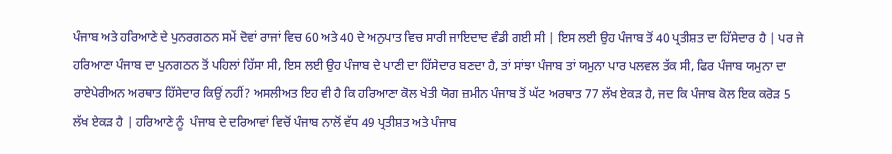ਪੰਜਾਬ ਅਤੇ ਹਰਿਆਣੇ ਦੇ ਪੁਨਰਗਠਨ ਸਮੇਂ ਦੋਵਾਂ ਰਾਜਾਂ ਵਿਚ 60 ਅਤੇ 40 ਦੇ ਅਨੁਪਾਤ ਵਿਚ ਸਾਰੀ ਜਾਇਦਾਦ ਵੰਡੀ ਗਈ ਸੀ | ਇਸ ਲਈ ਉਹ ਪੰਜਾਬ ਤੋਂ 40 ਪ੍ਰਤੀਸ਼ਤ ਦਾ ਹਿੱਸੇਦਾਰ ਹੈ | ਪਰ ਜੇ ਹਰਿਆਣਾ ਪੰਜਾਬ ਦਾ ਪੁਨਗਠਨ ਤੋਂ ਪਹਿਲਾਂ ਹਿੱਸਾ ਸੀ, ਇਸ ਲਈ ਉਹ ਪੰਜਾਬ ਦੇ ਪਾਣੀ ਦਾ ਹਿੱਸੇਦਾਰ ਬਣਦਾ ਹੈ, ਤਾਂ ਸਾਂਝਾ ਪੰਜਾਬ ਤਾਂ ਯਮੁਨਾ ਪਾਰ ਪਲਵਲ ਤੱਕ ਸੀ, ਫਿਰ ਪੰਜਾਬ ਯਮੁਨਾ ਦਾ ਰਾਏਪੇਰੀਅਨ ਅਰਥਾਤ ਹਿੱਸੇਦਾਰ ਕਿਉਂ ਨਹੀਂ? ਅਸਲੀਅਤ ਇਹ ਵੀ ਹੈ ਕਿ ਹਰਿਆਣਾ ਕੋਲ ਖੇਤੀ ਯੋਗ ਜ਼ਮੀਨ ਪੰਜਾਬ ਤੋਂ ਘੱਟ ਅਰਥਾਤ 77 ਲੱਖ ਏਕੜ ਹੈ, ਜਦ ਕਿ ਪੰਜਾਬ ਕੋਲ ਇਕ ਕਰੋੜ 5 ਲੱਖ ਏਕੜ ਹੈ | ਹਰਿਆਣੇ ਨੂੰ  ਪੰਜਾਬ ਦੇ ਦਰਿਆਵਾਂ ਵਿਚੋਂ ਪੰਜਾਬ ਨਾਲੋਂ ਵੱਧ 49 ਪ੍ਰਤੀਸ਼ਤ ਅਤੇ ਪੰਜਾਬ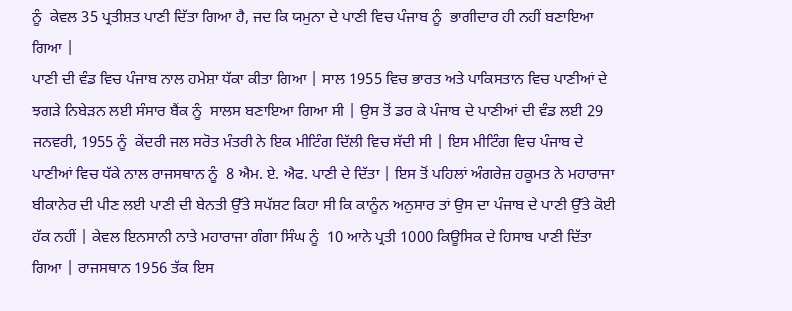ਨੂੰ  ਕੇਵਲ 35 ਪ੍ਰਤੀਸ਼ਤ ਪਾਣੀ ਦਿੱਤਾ ਗਿਆ ਹੈ, ਜਦ ਕਿ ਯਮੁਨਾ ਦੇ ਪਾਣੀ ਵਿਚ ਪੰਜਾਬ ਨੂੰ  ਭਾਗੀਦਾਰ ਹੀ ਨਹੀਂ ਬਣਾਇਆ ਗਿਆ |
ਪਾਣੀ ਦੀ ਵੰਡ ਵਿਚ ਪੰਜਾਬ ਨਾਲ ਹਮੇਸ਼ਾ ਧੱਕਾ ਕੀਤਾ ਗਿਆ | ਸਾਲ 1955 ਵਿਚ ਭਾਰਤ ਅਤੇ ਪਾਕਿਸਤਾਨ ਵਿਚ ਪਾਣੀਆਂ ਦੇ ਝਗੜੇ ਨਿਬੇੜਨ ਲਈ ਸੰਸਾਰ ਬੈਂਕ ਨੂੰ  ਸਾਲਸ ਬਣਾਇਆ ਗਿਆ ਸੀ | ਉਸ ਤੋਂ ਡਰ ਕੇ ਪੰਜਾਬ ਦੇ ਪਾਣੀਆਂ ਦੀ ਵੰਡ ਲਈ 29 ਜਨਵਰੀ, 1955 ਨੂੰ  ਕੇਂਦਰੀ ਜਲ ਸਰੋਤ ਮੰਤਰੀ ਨੇ ਇਕ ਮੀਟਿੰਗ ਦਿੱਲੀ ਵਿਚ ਸੱਦੀ ਸੀ | ਇਸ ਮੀਟਿੰਗ ਵਿਚ ਪੰਜਾਬ ਦੇ ਪਾਣੀਆਂ ਵਿਚ ਧੱਕੇ ਨਾਲ ਰਾਜਸਥਾਨ ਨੂੰ  8 ਐਮ. ਏ. ਐਫ. ਪਾਣੀ ਦੇ ਦਿੱਤਾ | ਇਸ ਤੋਂ ਪਹਿਲਾਂ ਅੰਗਰੇਜ਼ ਹਕੂਮਤ ਨੇ ਮਹਾਰਾਜਾ ਬੀਕਾਨੇਰ ਦੀ ਪੀਣ ਲਈ ਪਾਣੀ ਦੀ ਬੇਨਤੀ ਉੱਤੇ ਸਪੱਸ਼ਟ ਕਿਹਾ ਸੀ ਕਿ ਕਾਨੂੰਨ ਅਨੁਸਾਰ ਤਾਂ ਉਸ ਦਾ ਪੰਜਾਬ ਦੇ ਪਾਣੀ ਉੱਤੇ ਕੋਈ ਹੱਕ ਨਹੀਂ | ਕੇਵਲ ਇਨਸਾਨੀ ਨਾਤੇ ਮਹਾਰਾਜਾ ਗੰਗਾ ਸਿੰਘ ਨੂੰ  10 ਆਨੇ ਪ੍ਰਤੀ 1000 ਕਿਊਸਿਕ ਦੇ ਹਿਸਾਬ ਪਾਣੀ ਦਿੱਤਾ ਗਿਆ | ਰਾਜਸਥਾਨ 1956 ਤੱਕ ਇਸ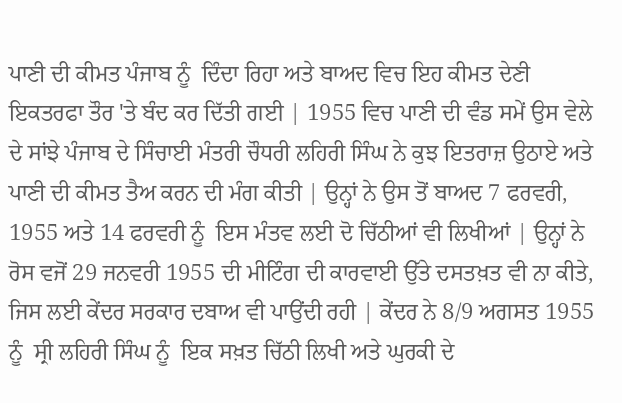ਪਾਣੀ ਦੀ ਕੀਮਤ ਪੰਜਾਬ ਨੂੰ  ਦਿੰਦਾ ਰਿਹਾ ਅਤੇ ਬਾਅਦ ਵਿਚ ਇਹ ਕੀਮਤ ਦੇਣੀ ਇਕਤਰਫਾ ਤੌਰ 'ਤੇ ਬੰਦ ਕਰ ਦਿੱਤੀ ਗਈ | 1955 ਵਿਚ ਪਾਣੀ ਦੀ ਵੰਡ ਸਮੇਂ ਉਸ ਵੇਲੇ ਦੇ ਸਾਂਝੇ ਪੰਜਾਬ ਦੇ ਸਿੰਚਾਈ ਮੰਤਰੀ ਚੌਧਰੀ ਲਹਿਰੀ ਸਿੰਘ ਨੇ ਕੁਝ ਇਤਰਾਜ਼ ਉਠਾਏ ਅਤੇ ਪਾਣੀ ਦੀ ਕੀਮਤ ਤੈਅ ਕਰਨ ਦੀ ਮੰਗ ਕੀਤੀ | ਉਨ੍ਹਾਂ ਨੇ ਉਸ ਤੋਂ ਬਾਅਦ 7 ਫਰਵਰੀ, 1955 ਅਤੇ 14 ਫਰਵਰੀ ਨੂੰ  ਇਸ ਮੰਤਵ ਲਈ ਦੋ ਚਿੱਠੀਆਂ ਵੀ ਲਿਖੀਆਂ | ਉਨ੍ਹਾਂ ਨੇ ਰੋਸ ਵਜੋਂ 29 ਜਨਵਰੀ 1955 ਦੀ ਮੀਟਿੰਗ ਦੀ ਕਾਰਵਾਈ ਉੱਤੇ ਦਸਤਖ਼ਤ ਵੀ ਨਾ ਕੀਤੇ, ਜਿਸ ਲਈ ਕੇਂਦਰ ਸਰਕਾਰ ਦਬਾਅ ਵੀ ਪਾਉਂਦੀ ਰਹੀ | ਕੇਂਦਰ ਨੇ 8/9 ਅਗਸਤ 1955 ਨੂੰ  ਸ੍ਰੀ ਲਹਿਰੀ ਸਿੰਘ ਨੂੰ  ਇਕ ਸਖ਼ਤ ਚਿੱਠੀ ਲਿਖੀ ਅਤੇ ਘੁਰਕੀ ਦੇ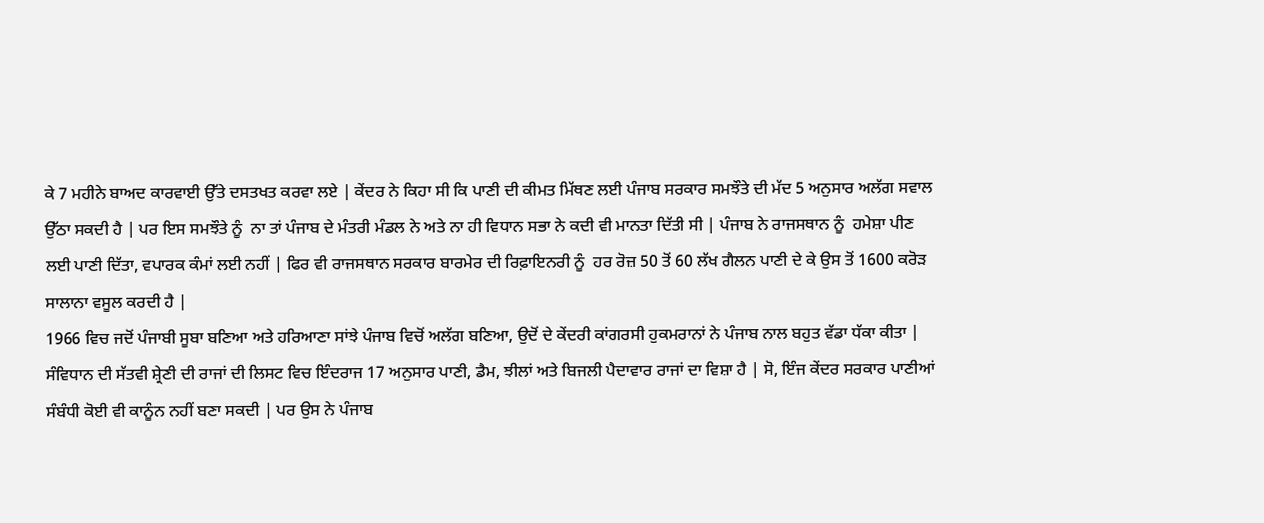ਕੇ 7 ਮਹੀਨੇ ਬਾਅਦ ਕਾਰਵਾਈ ਉੱਤੇ ਦਸਤਖਤ ਕਰਵਾ ਲਏ | ਕੇਂਦਰ ਨੇ ਕਿਹਾ ਸੀ ਕਿ ਪਾਣੀ ਦੀ ਕੀਮਤ ਮਿੱਥਣ ਲਈ ਪੰਜਾਬ ਸਰਕਾਰ ਸਮਝੌਤੇ ਦੀ ਮੱਦ 5 ਅਨੁਸਾਰ ਅਲੱਗ ਸਵਾਲ ਉੱਠਾ ਸਕਦੀ ਹੈ | ਪਰ ਇਸ ਸਮਝੌਤੇ ਨੂੰ  ਨਾ ਤਾਂ ਪੰਜਾਬ ਦੇ ਮੰਤਰੀ ਮੰਡਲ ਨੇ ਅਤੇ ਨਾ ਹੀ ਵਿਧਾਨ ਸਭਾ ਨੇ ਕਦੀ ਵੀ ਮਾਨਤਾ ਦਿੱਤੀ ਸੀ | ਪੰਜਾਬ ਨੇ ਰਾਜਸਥਾਨ ਨੂੰ  ਹਮੇਸ਼ਾ ਪੀਣ ਲਈ ਪਾਣੀ ਦਿੱਤਾ, ਵਪਾਰਕ ਕੰਮਾਂ ਲਈ ਨਹੀਂ | ਫਿਰ ਵੀ ਰਾਜਸਥਾਨ ਸਰਕਾਰ ਬਾਰਮੇਰ ਦੀ ਰਿਫ਼ਾਇਨਰੀ ਨੂੰ  ਹਰ ਰੋਜ਼ 50 ਤੋਂ 60 ਲੱਖ ਗੈਲਨ ਪਾਣੀ ਦੇ ਕੇ ਉਸ ਤੋਂ 1600 ਕਰੋੜ ਸਾਲਾਨਾ ਵਸੂਲ ਕਰਦੀ ਹੈ |
1966 ਵਿਚ ਜਦੋਂ ਪੰਜਾਬੀ ਸੂਬਾ ਬਣਿਆ ਅਤੇ ਹਰਿਆਣਾ ਸਾਂਝੇ ਪੰਜਾਬ ਵਿਚੋਂ ਅਲੱਗ ਬਣਿਆ, ਉਦੋਂ ਦੇ ਕੇਂਦਰੀ ਕਾਂਗਰਸੀ ਹੁਕਮਰਾਨਾਂ ਨੇ ਪੰਜਾਬ ਨਾਲ ਬਹੁਤ ਵੱਡਾ ਧੱਕਾ ਕੀਤਾ | ਸੰਵਿਧਾਨ ਦੀ ਸੱਤਵੀ ਸ਼੍ਰੇਣੀ ਦੀ ਰਾਜਾਂ ਦੀ ਲਿਸਟ ਵਿਚ ਇੰਦਰਾਜ 17 ਅਨੁਸਾਰ ਪਾਣੀ, ਡੈਮ, ਝੀਲਾਂ ਅਤੇ ਬਿਜਲੀ ਪੈਦਾਵਾਰ ਰਾਜਾਂ ਦਾ ਵਿਸ਼ਾ ਹੈ | ਸੋ, ਇੰਜ ਕੇਂਦਰ ਸਰਕਾਰ ਪਾਣੀਆਂ ਸੰਬੰਧੀ ਕੋਈ ਵੀ ਕਾਨੂੰਨ ਨਹੀਂ ਬਣਾ ਸਕਦੀ | ਪਰ ਉਸ ਨੇ ਪੰਜਾਬ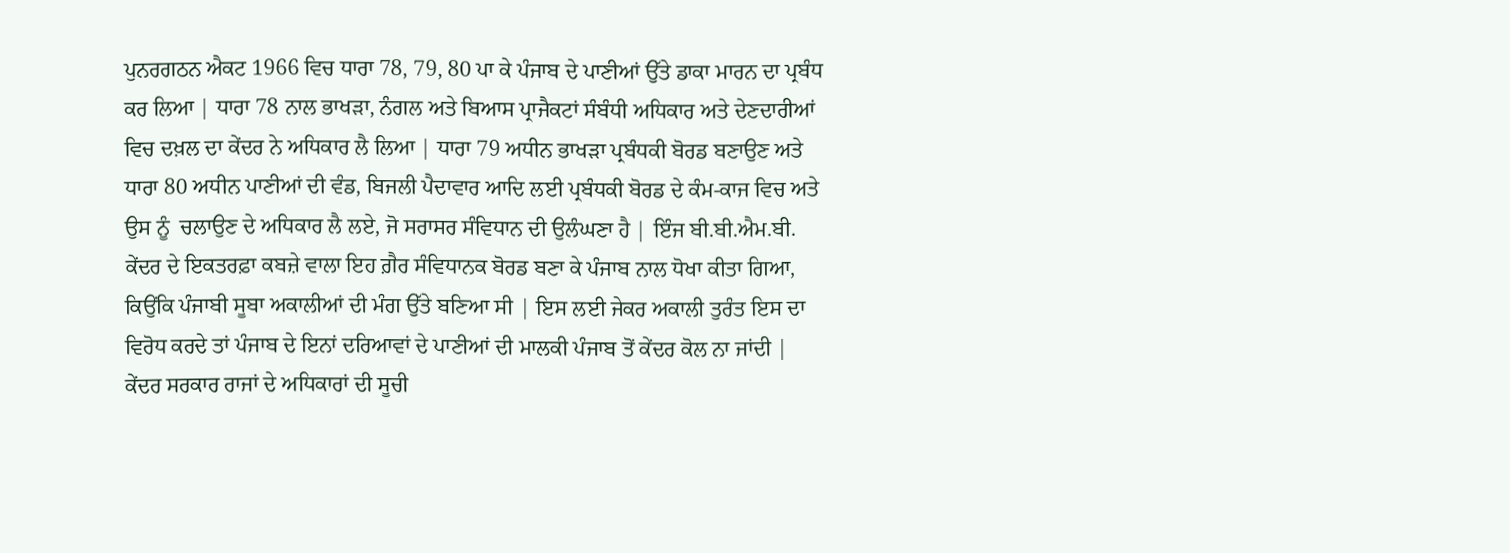ਪੁਨਰਗਠਨ ਐਕਟ 1966 ਵਿਚ ਧਾਰਾ 78, 79, 80 ਪਾ ਕੇ ਪੰਜਾਬ ਦੇ ਪਾਣੀਆਂ ਉੱਤੇ ਡਾਕਾ ਮਾਰਨ ਦਾ ਪ੍ਰਬੰਧ ਕਰ ਲਿਆ | ਧਾਰਾ 78 ਨਾਲ ਭਾਖੜਾ, ਨੰਗਲ ਅਤੇ ਬਿਆਸ ਪ੍ਰਾਜੈਕਟਾਂ ਸੰਬੰਧੀ ਅਧਿਕਾਰ ਅਤੇ ਦੇਣਦਾਰੀਆਂ ਵਿਚ ਦਖ਼ਲ ਦਾ ਕੇਂਦਰ ਨੇ ਅਧਿਕਾਰ ਲੈ ਲਿਆ | ਧਾਰਾ 79 ਅਧੀਨ ਭਾਖੜਾ ਪ੍ਰਬੰਧਕੀ ਬੋਰਡ ਬਣਾਉਣ ਅਤੇ ਧਾਰਾ 80 ਅਧੀਨ ਪਾਣੀਆਂ ਦੀ ਵੰਡ, ਬਿਜਲੀ ਪੈਦਾਵਾਰ ਆਦਿ ਲਈ ਪ੍ਰਬੰਧਕੀ ਬੋਰਡ ਦੇ ਕੰਮ-ਕਾਜ ਵਿਚ ਅਤੇ ਉਸ ਨੂੰ  ਚਲਾਉਣ ਦੇ ਅਧਿਕਾਰ ਲੈ ਲਏ, ਜੋ ਸਰਾਸਰ ਸੰਵਿਧਾਨ ਦੀ ਉਲੰਘਣਾ ਹੈ | ਇੰਜ ਬੀ.ਬੀ.ਐਮ.ਬੀ. ਕੇਂਦਰ ਦੇ ਇਕਤਰਫ਼ਾ ਕਬਜ਼ੇ ਵਾਲਾ ਇਹ ਗ਼ੈਰ ਸੰਵਿਧਾਨਕ ਬੋਰਡ ਬਣਾ ਕੇ ਪੰਜਾਬ ਨਾਲ ਧੋਖਾ ਕੀਤਾ ਗਿਆ, ਕਿਉਂਕਿ ਪੰਜਾਬੀ ਸੂਬਾ ਅਕਾਲੀਆਂ ਦੀ ਮੰਗ ਉੱਤੇ ਬਣਿਆ ਸੀ | ਇਸ ਲਈ ਜੇਕਰ ਅਕਾਲੀ ਤੁਰੰਤ ਇਸ ਦਾ ਵਿਰੋਧ ਕਰਦੇ ਤਾਂ ਪੰਜਾਬ ਦੇ ਇਨਾਂ ਦਰਿਆਵਾਂ ਦੇ ਪਾਣੀਆਂ ਦੀ ਮਾਲਕੀ ਪੰਜਾਬ ਤੋਂ ਕੇਂਦਰ ਕੋਲ ਨਾ ਜਾਂਦੀ | ਕੇਂਦਰ ਸਰਕਾਰ ਰਾਜਾਂ ਦੇ ਅਧਿਕਾਰਾਂ ਦੀ ਸੂਚੀ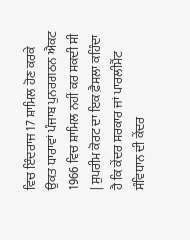ਵਿਚ ਇੰਦਰਾਜ 17 ਸ਼ਾਮਿਲ ਹੋਣ ਕਰਕੇ ਉਕਤ ਧਾਰਾਵਾਂ ਪੰਜਾਬ ਪੁਨਰਗਠਨ ਐਕਟ 1966 ਵਿਚ ਸ਼ਾਮਿਲ ਨਹੀਂ ਕਰ ਸਕਦੀ ਸੀ | ਸੁਪਰੀਮ ਕੋਰਟ ਦਾ ਇਕ ਫ਼ੈਸਲਾ ਕਹਿੰਦਾ ਹੈ ਕਿ ਕੇਂਦਰ ਸਰਕਾਰ ਜਾਂ ਪਾਰਲੀਮੈਂਟ ਸੰਵਿਧਾਨ ਦੀ ਕੇਂਦਰ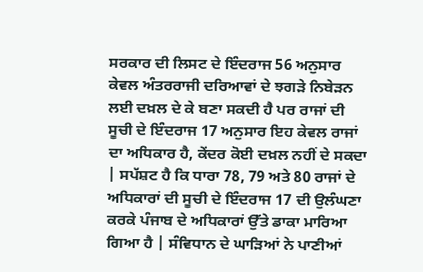ਸਰਕਾਰ ਦੀ ਲਿਸਟ ਦੇ ਇੰਦਰਾਜ 56 ਅਨੁਸਾਰ ਕੇਵਲ ਅੰਤਰਰਾਜੀ ਦਰਿਆਵਾਂ ਦੇ ਝਗੜੇ ਨਿਬੇੜਨ ਲਈ ਦਖ਼ਲ ਦੇ ਕੇ ਬਣਾ ਸਕਦੀ ਹੈ ਪਰ ਰਾਜਾਂ ਦੀ ਸੂਚੀ ਦੇ ਇੰਦਰਾਜ 17 ਅਨੁਸਾਰ ਇਹ ਕੇਵਲ ਰਾਜਾਂ ਦਾ ਅਧਿਕਾਰ ਹੈ, ਕੇਂਦਰ ਕੋਈ ਦਖ਼ਲ ਨਹੀਂ ਦੇ ਸਕਦਾ | ਸਪੱਸ਼ਟ ਹੈ ਕਿ ਧਾਰਾ 78, 79 ਅਤੇ 80 ਰਾਜਾਂ ਦੇ ਅਧਿਕਾਰਾਂ ਦੀ ਸੂਚੀ ਦੇ ਇੰਦਰਾਜ 17 ਦੀ ਉਲੰਘਣਾ ਕਰਕੇ ਪੰਜਾਬ ਦੇ ਅਧਿਕਾਰਾਂ ਉੱਤੇ ਡਾਕਾ ਮਾਰਿਆ ਗਿਆ ਹੈ | ਸੰਵਿਧਾਨ ਦੇ ਘਾੜਿਆਂ ਨੇ ਪਾਣੀਆਂ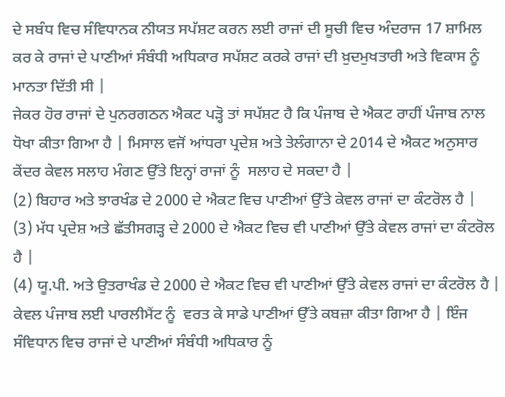ਦੇ ਸਬੰਧ ਵਿਚ ਸੰਵਿਧਾਨਕ ਨੀਯਤ ਸਪੱਸ਼ਟ ਕਰਨ ਲਈ ਰਾਜਾਂ ਦੀ ਸੂਚੀ ਵਿਚ ਅੰਦਰਾਜ 17 ਸ਼ਾਮਿਲ ਕਰ ਕੇ ਰਾਜਾਂ ਦੇ ਪਾਣੀਆਂ ਸੰਬੰਧੀ ਅਧਿਕਾਰ ਸਪੱਸ਼ਟ ਕਰਕੇ ਰਾਜਾਂ ਦੀ ਖ਼ੁਦਮੁਖਤਾਰੀ ਅਤੇ ਵਿਕਾਸ ਨੂੰ  ਮਾਨਤਾ ਦਿੱਤੀ ਸੀ |
ਜੇਕਰ ਹੋਰ ਰਾਜਾਂ ਦੇ ਪੁਨਰਗਠਨ ਐਕਟ ਪੜ੍ਹੋ ਤਾਂ ਸਪੱਸ਼ਟ ਹੈ ਕਿ ਪੰਜਾਬ ਦੇ ਐਕਟ ਰਾਹੀਂ ਪੰਜਾਬ ਨਾਲ ਧੋਖਾ ਕੀਤਾ ਗਿਆ ਹੈ | ਮਿਸਾਲ ਵਜੋਂ ਆਂਧਰਾ ਪ੍ਰਦੇਸ਼ ਅਤੇ ਤੇਲੰਗਾਨਾ ਦੇ 2014 ਦੇ ਐਕਟ ਅਨੁਸਾਰ ਕੇਂਦਰ ਕੇਵਲ ਸਲਾਹ ਮੰਗਣ ਉੱਤੇ ਇਨ੍ਹਾਂ ਰਾਜਾਂ ਨੂੰ  ਸਲਾਹ ਦੇ ਸਕਦਾ ਹੈ |
(2) ਬਿਹਾਰ ਅਤੇ ਝਾਰਖੰਡ ਦੇ 2000 ਦੇ ਐਕਟ ਵਿਚ ਪਾਣੀਆਂ ਉੱਤੇ ਕੇਵਲ ਰਾਜਾਂ ਦਾ ਕੰਟਰੋਲ ਹੈ |
(3) ਮੱਧ ਪ੍ਰਦੇਸ਼ ਅਤੇ ਛੱਤੀਸਗੜ੍ਹ ਦੇ 2000 ਦੇ ਐਕਟ ਵਿਚ ਵੀ ਪਾਣੀਆਂ ਉੱਤੇ ਕੇਵਲ ਰਾਜਾਂ ਦਾ ਕੰਟਰੋਲ ਹੈ |
(4) ਯੂ.ਪੀ. ਅਤੇ ਉਤਰਾਖੰਡ ਦੇ 2000 ਦੇ ਐਕਟ ਵਿਚ ਵੀ ਪਾਣੀਆਂ ਉੱਤੇ ਕੇਵਲ ਰਾਜਾਂ ਦਾ ਕੰਟਰੋਲ ਹੈ |
ਕੇਵਲ ਪੰਜਾਬ ਲਈ ਪਾਰਲੀਮੈਂਟ ਨੂੰ  ਵਰਤ ਕੇ ਸਾਡੇ ਪਾਣੀਆਂ ਉੱਤੇ ਕਬਜ਼ਾ ਕੀਤਾ ਗਿਆ ਹੈ | ਇੰਜ ਸੰਵਿਧਾਨ ਵਿਚ ਰਾਜਾਂ ਦੇ ਪਾਣੀਆਂ ਸੰਬੰਧੀ ਅਧਿਕਾਰ ਨੂੰ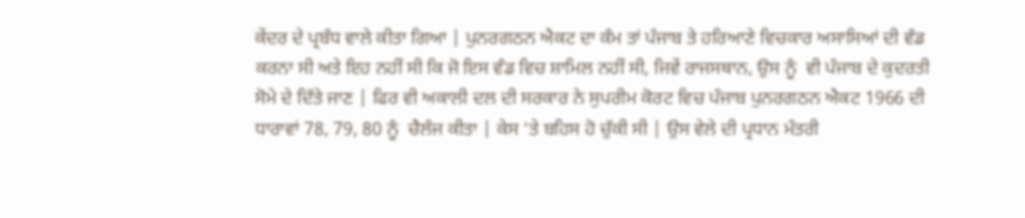ਕੇਂਦਰ ਦੇ ਪ੍ਰਬੰਧ ਵਾਲੇ ਕੀਤਾ ਗਿਆ | ਪੁਨਰਗਠਨ ਐਕਟ ਦਾ ਕੰਮ ਤਾਂ ਪੰਜਾਬ ਤੇ ਹਰਿਆਣੇ ਵਿਚਕਾਰ ਅਸਾਸਿਆਂ ਦੀ ਵੰਡ ਕਰਨਾ ਸੀ ਅਤੇ ਇਹ ਨਹੀਂ ਸੀ ਕਿ ਜੋ ਇਸ ਵੰਡ ਵਿਚ ਸ਼ਾਮਿਲ ਨਹੀਂ ਸੀ, ਜਿਵੇਂ ਰਾਜਸਥਾਨ, ਉਸ ਨੂੰ  ਵੀ ਪੰਜਾਬ ਦੇ ਕੁਦਰਤੀ ਸੋਮੇ ਦੇ ਦਿੱਤੇ ਜਾਣ | ਫਿਰ ਵੀ ਅਕਾਲੀ ਦਲ ਦੀ ਸਰਕਾਰ ਨੇ ਸੁਪਰੀਮ ਕੋਰਟ ਵਿਚ ਪੰਜਾਬ ਪੁਨਰਗਠਨ ਐਕਟ 1966 ਦੀ ਧਾਰਾਵਾਂ 78, 79, 80 ਨੂੰ  ਚੈਲੰਜ ਕੀਤਾ | ਕੇਸ 'ਤੇ ਬਹਿਸ ਹੋ ਚੁੱਕੀ ਸੀ | ਉਸ ਵੇਲੇ ਦੀ ਪ੍ਰਧਾਨ ਮੰਤਰੀ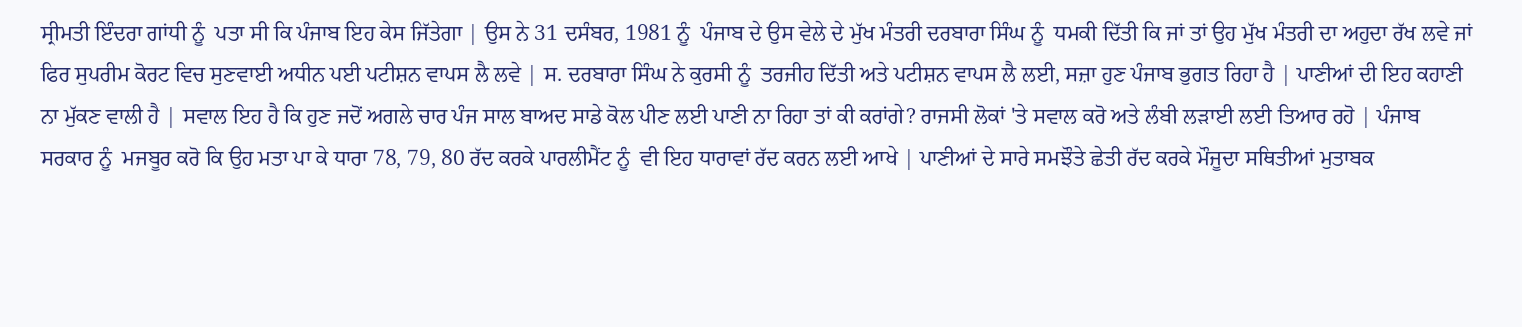ਸ੍ਰੀਮਤੀ ਇੰਦਰਾ ਗਾਂਧੀ ਨੂੰ  ਪਤਾ ਸੀ ਕਿ ਪੰਜਾਬ ਇਹ ਕੇਸ ਜਿੱਤੇਗਾ | ਉਸ ਨੇ 31 ਦਸੰਬਰ, 1981 ਨੂੰ  ਪੰਜਾਬ ਦੇ ਉਸ ਵੇਲੇ ਦੇ ਮੁੱਖ ਮੰਤਰੀ ਦਰਬਾਰਾ ਸਿੰਘ ਨੂੰ  ਧਮਕੀ ਦਿੱਤੀ ਕਿ ਜਾਂ ਤਾਂ ਉਹ ਮੁੱਖ ਮੰਤਰੀ ਦਾ ਅਹੁਦਾ ਰੱਖ ਲਵੇ ਜਾਂ ਫਿਰ ਸੁਪਰੀਮ ਕੋਰਟ ਵਿਚ ਸੁਣਵਾਈ ਅਧੀਨ ਪਈ ਪਟੀਸ਼ਨ ਵਾਪਸ ਲੈ ਲਵੇ | ਸ. ਦਰਬਾਰਾ ਸਿੰਘ ਨੇ ਕੁਰਸੀ ਨੂੰ  ਤਰਜੀਹ ਦਿੱਤੀ ਅਤੇ ਪਟੀਸ਼ਨ ਵਾਪਸ ਲੈ ਲਈ, ਸਜ਼ਾ ਹੁਣ ਪੰਜਾਬ ਭੁਗਤ ਰਿਹਾ ਹੈ | ਪਾਣੀਆਂ ਦੀ ਇਹ ਕਹਾਣੀ ਨਾ ਮੁੱਕਣ ਵਾਲੀ ਹੈ | ਸਵਾਲ ਇਹ ਹੈ ਕਿ ਹੁਣ ਜਦੋਂ ਅਗਲੇ ਚਾਰ ਪੰਜ ਸਾਲ ਬਾਅਦ ਸਾਡੇ ਕੋਲ ਪੀਣ ਲਈ ਪਾਣੀ ਨਾ ਰਿਹਾ ਤਾਂ ਕੀ ਕਰਾਂਗੇ? ਰਾਜਸੀ ਲੋਕਾਂ 'ਤੇ ਸਵਾਲ ਕਰੋ ਅਤੇ ਲੰਬੀ ਲੜਾਈ ਲਈ ਤਿਆਰ ਰਹੋ | ਪੰਜਾਬ ਸਰਕਾਰ ਨੂੰ  ਮਜਬੂਰ ਕਰੋ ਕਿ ਉਹ ਮਤਾ ਪਾ ਕੇ ਧਾਰਾ 78, 79, 80 ਰੱਦ ਕਰਕੇ ਪਾਰਲੀਮੈਂਟ ਨੂੰ  ਵੀ ਇਹ ਧਾਰਾਵਾਂ ਰੱਦ ਕਰਨ ਲਈ ਆਖੇ | ਪਾਣੀਆਂ ਦੇ ਸਾਰੇ ਸਮਝੌਤੇ ਛੇਤੀ ਰੱਦ ਕਰਕੇ ਮੌਜੂਦਾ ਸਥਿਤੀਆਂ ਮੁਤਾਬਕ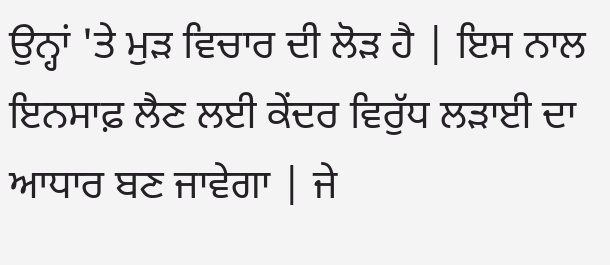ਉਨ੍ਹਾਂ 'ਤੇ ਮੁੜ ਵਿਚਾਰ ਦੀ ਲੋੜ ਹੈ | ਇਸ ਨਾਲ ਇਨਸਾਫ਼ ਲੈਣ ਲਈ ਕੇਂਦਰ ਵਿਰੁੱਧ ਲੜਾਈ ਦਾ ਆਧਾਰ ਬਣ ਜਾਵੇਗਾ | ਜੇ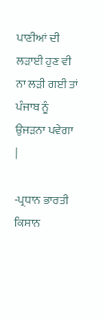ਪਾਣੀਆਂ ਦੀ ਲੜਾਈ ਹੁਣ ਵੀ ਨਾ ਲੜੀ ਗਈ ਤਾਂ ਪੰਜਾਬ ਨੂੰ  ਉਜੜਨਾ ਪਵੇਗਾ |

-ਪ੍ਰਧਾਨ ਭਾਰਤੀ ਕਿਸਾਨ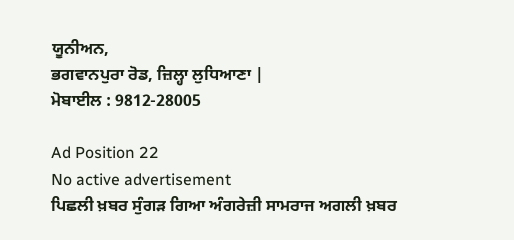ਯੂਨੀਅਨ,
ਭਗਵਾਨਪੁਰਾ ਰੋਡ, ਜ਼ਿਲ੍ਹਾ ਲੁਧਿਆਣਾ |
ਮੋਬਾਈਲ : 9812-28005

Ad Position 22
No active advertisement
ਪਿਛਲੀ ਖ਼ਬਰ ਸੁੰਗੜ ਗਿਆ ਅੰਗਰੇਜ਼ੀ ਸਾਮਰਾਜ ਅਗਲੀ ਖ਼ਬਰ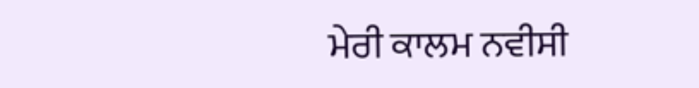ਮੇਰੀ ਕਾਲਮ ਨਵੀਸੀ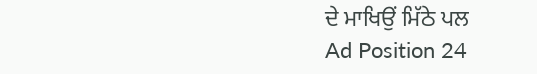ਦੇ ਮਾਖਿਉਂ ਮਿੱਠੇ ਪਲ
Ad Position 24